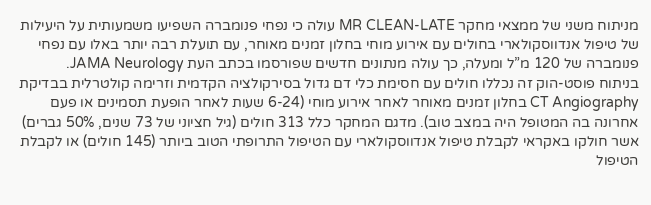מניתוח משני של ממצאי מחקר MR CLEAN-LATE עולה כי נפחי פנומברה השפיעו משמעותית על היעילות של טיפול אנדווסקולארי בחולים עם אירוע מוחי בחלון זמנים מאוחר, עם תועלת רבה יותר באלו עם נפחי פנומברה של 120 מ”ל ומעלה, כך עולה מנתונים חדשים שפורסמו בכתב העת JAMA Neurology.
בניתוח פוסט-הוק זה נכללו חולים עם חסימת כלי דם גדול בסירקולציה הקדמית וזרימה קולטרלית בבדיקת CT Angiography בחלון זמנים מאוחר לאחר אירוע מוחי (6-24 שעות לאחר הופעת תסמינים או פעם אחרונה בה המטופל היה במצב טוב). מדגם המחקר כלל 313 חולים (גיל חציוני של 73 שנים, 50% גברים) אשר חולקו באקראי לקבלת טיפול אנדווסקולארי עם הטיפול התרופתי הטוב ביותר (145 חולים) או לקבלת הטיפול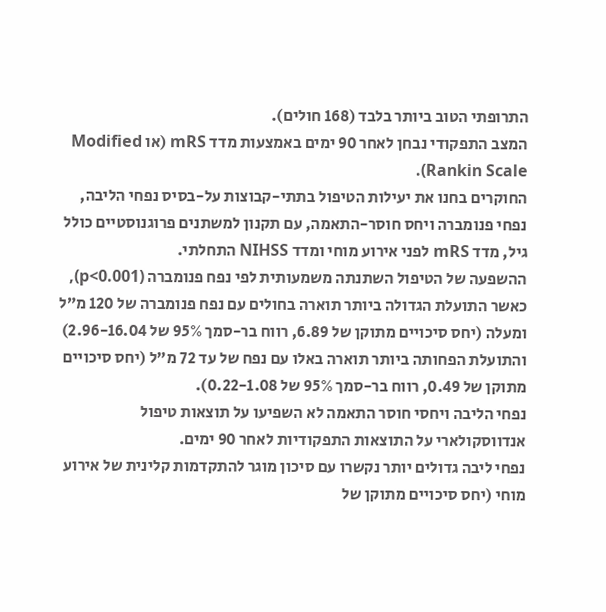התרופתי הטוב ביותר בלבד (168 חולים).
המצב התפקודי נבחן לאחר 90 ימים באמצעות מדד mRS (או Modified Rankin Scale).
החוקרים בחנו את יעילות הטיפול בתתי-קבוצות על-בסיס נפחי הליבה, נפחי פנומברה ויחס חוסר-התאמה, עם תקנון למשתנים פרוגנוסטיים כולל גיל, מדד mRS לפני אירוע מוחי ומדד NIHSS התחלתי.
ההשפעה של הטיפול השתנתה משמעותית לפי נפח פנומברה (p<0.001), כאשר התועלת הגדולה ביותר תוארה בחולים עם נפח פנומברה של 120 מ”ל ומעלה (יחס סיכויים מתוקן של 6.89, רווח בר-סמך 95% של 2.96-16.04) והתועלת הפחותה ביותר תוארה באלו עם נפח של עד 72 מ”ל (יחס סיכויים מתוקן של 0.49, רווח בר-סמך 95% של 0.22-1.08).
נפחי הליבה ויחסי חוסר התאמה לא השפיעו על תוצאות טיפול אנדווסקולארי על התוצאות התפקודיות לאחר 90 ימים.
נפחי ליבה גדולים יותר נקשרו עם סיכון מוגר להתקדמות קלינית של אירוע מוחי (יחס סיכויים מתוקן של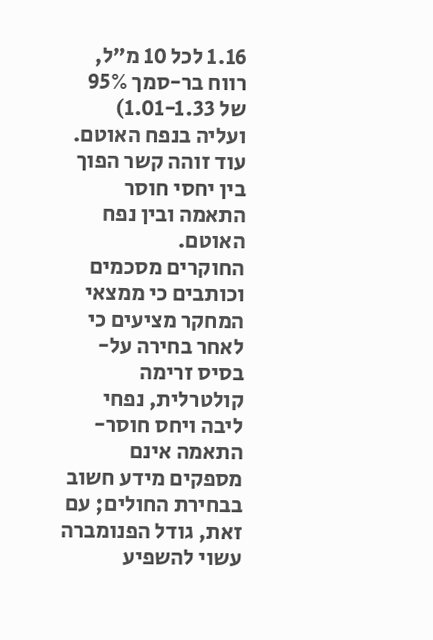1.16 לכל 10 מ”ל, רווח בר-סמך 95% של 1.01-1.33) ועליה בנפח האוטם. עוד זוהה קשר הפוך בין יחסי חוסר התאמה ובין נפח האוטם.
החוקרים מסכמים וכותבים כי ממצאי המחקר מציעים כי לאחר בחירה על-בסיס זרימה קולטרלית, נפחי ליבה ויחס חוסר-התאמה אינם מספקים מידע חשוב בבחירת החולים; עם זאת, גודל הפנומברה עשוי להשפיע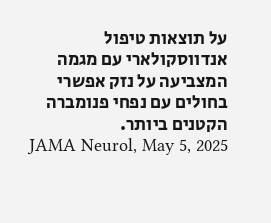על תוצאות טיפול אנדווסקולארי עם מגמה המצביעה על נזק אפשרי בחולים עם נפחי פנומברה הקטנים ביותר.
JAMA Neurol, May 5, 2025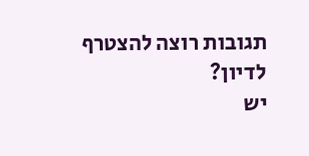תגובות רוצה להצטרף לדיון?
יש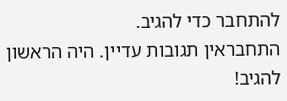להתחבר כדי להגיב.
התחבראין תגובות עדיין. היה הראשון להגיב!